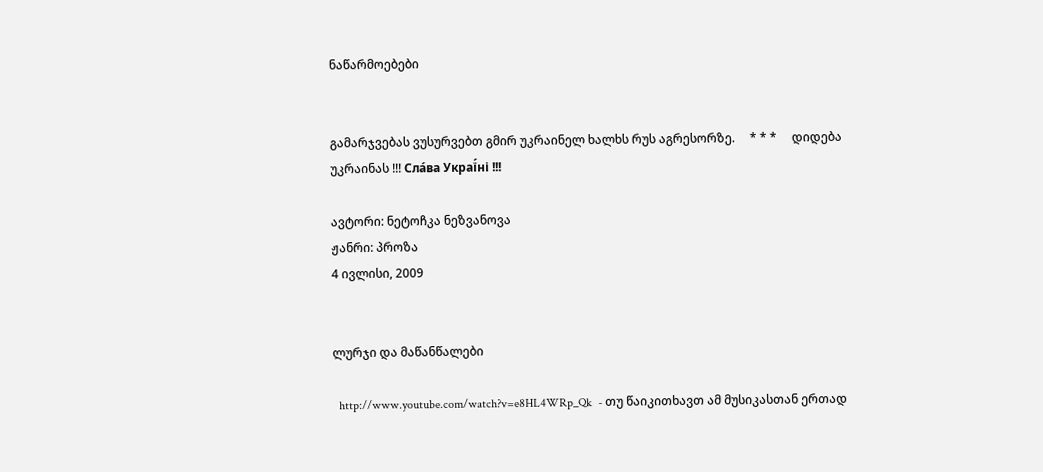ნაწარმოებები


გამარჯვებას ვუსურვებთ გმირ უკრაინელ ხალხს რუს აგრესორზე.     * * *     დიდება უკრაინას !!! Сла́ва Украї́ні !!!

ავტორი: ნეტოჩკა ნეზვანოვა
ჟანრი: პროზა
4 ივლისი, 2009


ლურჯი და მაწანწალები

  http://www.youtube.com/watch?v=e8HL4WRp_Qk  - თუ წაიკითხავთ ამ მუსიკასთან ერთად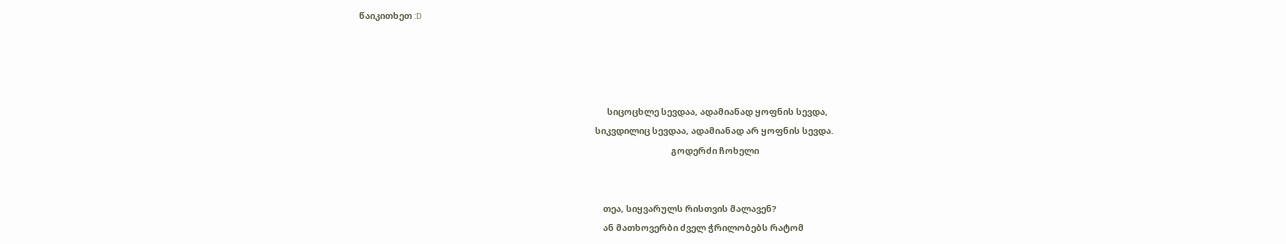წაიკითხეთ :D




                                                                                                                            სიცოცხლე სევდაა, ადამიანად ყოფნის სევდა,
                                                                                                                      სიკვდილიც სევდაა, ადამიანად არ ყოფნის სევდა.
                                                                                                                                                            გოდერძი ჩოხელი


                                                                                                                          თეა, სიყვარულს რისთვის მალავენ?
                                                                                                                          ან მათხოვერბი ძველ ჭრილობებს რატომ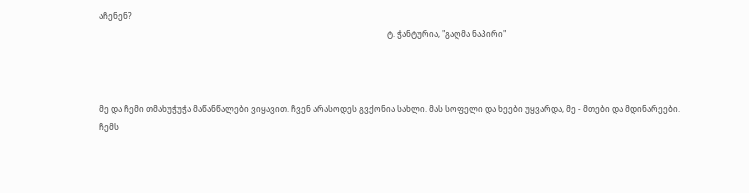აჩენენ?
                                                                                                                                                ტ. ჭანტურია, "გაღმა ნაპირი"



მე და ჩემი თმახუჭუჭა მაწანწალები ვიყავით. ჩვენ არასოდეს გვქონია სახლი. მას სოფელი და ხეები უყვარდა, მე - მთები და მდინარეები.
ჩემს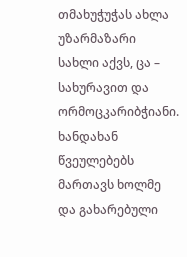თმახუჭუჭას ახლა უზარმაზარი სახლი აქვს, ცა – სახურავით და ორმოცკარიბჭიანი. ხანდახან წვეულებებს მართავს ხოლმე და გახარებული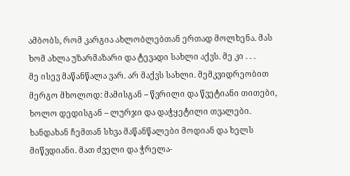ამბობს, რომ კარგია ახლობლებთან ერთად მოლხენა. მას ხომ ახლა უზარმაზარი და ტევადი სახლი აქვს. მე კი . . .
მე ისევ მაწანწალა ვარ. არ მაქვს სახლი. მემკვიდრეობით მერგო მხოლოდ: მამისგან – წვრილი და წვეტიანი თითები, ხოლო დედისგან – ლურჯი და დაჭყეტილი თვალები.
ხანდახან ჩემთან სხვა მაწანწალები მოდიან და ხელს მიწვდიანი. მათ ძველი და ჭრელა-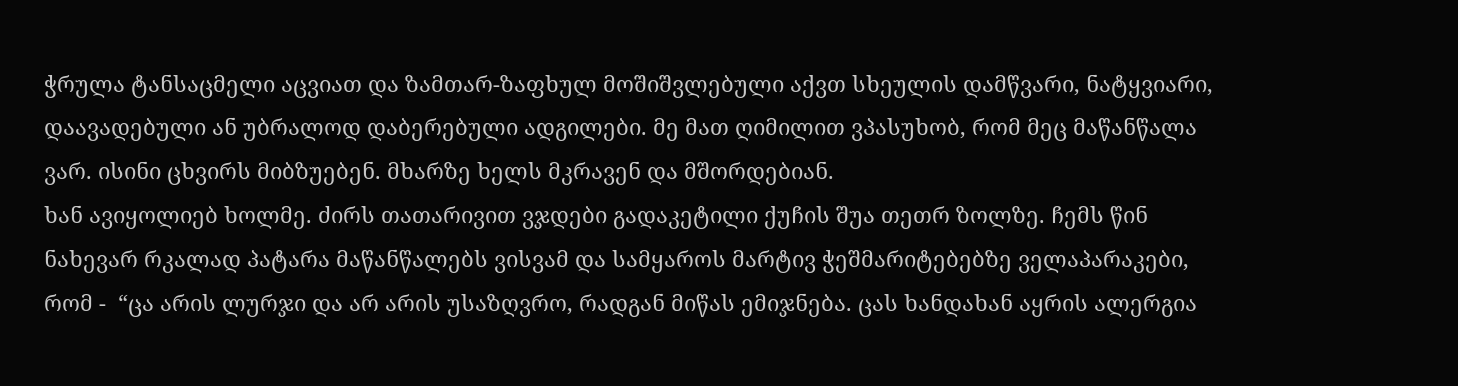ჭრულა ტანსაცმელი აცვიათ და ზამთარ-ზაფხულ მოშიშვლებული აქვთ სხეულის დამწვარი, ნატყვიარი, დაავადებული ან უბრალოდ დაბერებული ადგილები. მე მათ ღიმილით ვპასუხობ, რომ მეც მაწანწალა ვარ. ისინი ცხვირს მიბზუებენ. მხარზე ხელს მკრავენ და მშორდებიან.
ხან ავიყოლიებ ხოლმე. ძირს თათარივით ვჯდები გადაკეტილი ქუჩის შუა თეთრ ზოლზე. ჩემს წინ ნახევარ რკალად პატარა მაწანწალებს ვისვამ და სამყაროს მარტივ ჭეშმარიტებებზე ველაპარაკები, რომ -  “ცა არის ლურჯი და არ არის უსაზღვრო, რადგან მიწას ემიჯნება. ცას ხანდახან აყრის ალერგია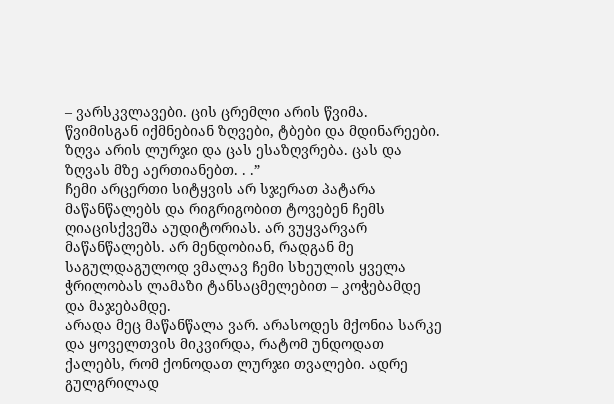– ვარსკვლავები. ცის ცრემლი არის წვიმა. წვიმისგან იქმნებიან ზღვები, ტბები და მდინარეები.
ზღვა არის ლურჯი და ცას ესაზღვრება. ცას და ზღვას მზე აერთიანებთ. . .”
ჩემი არცერთი სიტყვის არ სჯერათ პატარა მაწანწალებს და რიგრიგობით ტოვებენ ჩემს ღიაცისქვეშა აუდიტორიას. არ ვუყვარვარ მაწანწალებს. არ მენდობიან, რადგან მე საგულდაგულოდ ვმალავ ჩემი სხეულის ყველა ჭრილობას ლამაზი ტანსაცმელებით – კოჭებამდე და მაჯებამდე.
არადა მეც მაწანწალა ვარ. არასოდეს მქონია სარკე და ყოველთვის მიკვირდა, რატომ უნდოდათ ქალებს, რომ ქონოდათ ლურჯი თვალები. ადრე გულგრილად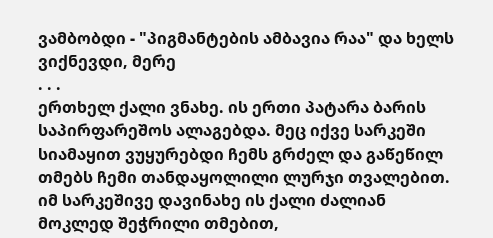ვამბობდი - "პიგმანტების ამბავია რაა" და ხელს ვიქნევდი, მერე
. . .
ერთხელ ქალი ვნახე. ის ერთი პატარა ბარის საპირფარეშოს ალაგებდა. მეც იქვე სარკეში სიამაყით ვუყურებდი ჩემს გრძელ და გაწეწილ თმებს ჩემი თანდაყოლილი ლურჯი თვალებით. იმ სარკეშივე დავინახე ის ქალი ძალიან მოკლედ შეჭრილი თმებით,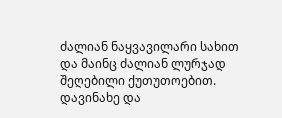ძალიან ნაყვავილარი სახით და მაინც ძალიან ლურჯად შეღებილი ქუთუთოებით. დავინახე და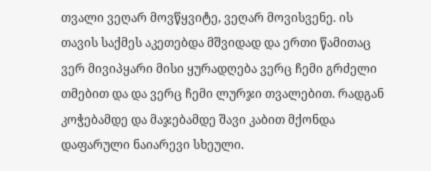თვალი ვეღარ მოვწყვიტე, ვეღარ მოვისვენე. ის თავის საქმეს აკეთებდა მშვიდად და ერთი წამითაც ვერ მივიპყარი მისი ყურადღება ვერც ჩემი გრძელი თმებით და და ვერც ჩემი ლურჯი თვალებით. რადგან კოჭებამდე და მაჯებამდე შავი კაბით მქონდა დაფარული ნაიარევი სხეული.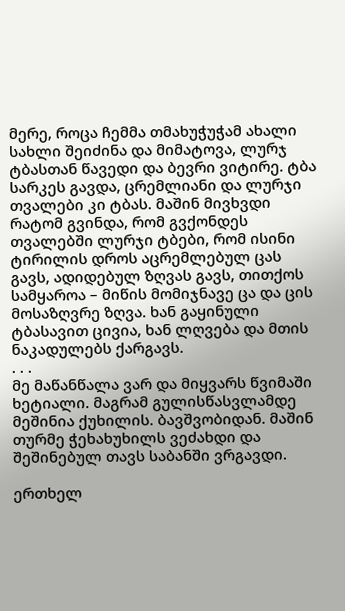მერე, როცა ჩემმა თმახუჭუჭამ ახალი სახლი შეიძინა და მიმატოვა, ლურჯ ტბასთან წავედი და ბევრი ვიტირე. ტბა სარკეს გავდა, ცრემლიანი და ლურჯი თვალები კი ტბას. მაშინ მივხვდი რატომ გვინდა, რომ გვქონდეს თვალებში ლურჯი ტბები, რომ ისინი ტირილის დროს აცრემლებულ ცას გავს, ადიდებულ ზღვას გავს, თითქოს სამყაროა – მიწის მომიჯნავე ცა და ცის მოსაზღვრე ზღვა. ხან გაყინული ტბასავით ცივია, ხან ლღვება და მთის ნაკადულებს ქარგავს.
. . .
მე მაწანწალა ვარ და მიყვარს წვიმაში ხეტიალი. მაგრამ გულისწასვლამდე მეშინია ქუხილის. ბავშვობიდან. მაშინ თურმე ჭეხახუხილს ვეძახდი და შეშინებულ თავს საბანში ვრგავდი.

ერთხელ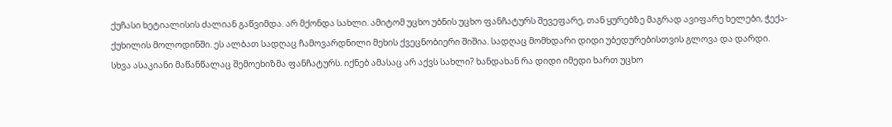ქუჩასი ხეტიალისის ძალიან გაწვიმდა. არ მქონდა სახლი. ამიტომ უცხო უბნის უცხო ფანჩატურს შევეფარე, თან ყურებზე მაგრად ავიფარე ხელები, ჭექა-ქუხილის მოლოდინში. ეს ალბათ სადღაც ჩამოვარდნილი მეხის ქვეცნობიერი შიშია. სადღაც მომხდარი დიდი უბედურებისთვის გლოვა და დარდი.
სხვა ასაკიანი მაწანწალაც შემოეხიზმა ფანჩატურს. იქნებ ამასაც არ აქვს სახლი? ხანდახან რა დიდი იმედი ხართ უცხო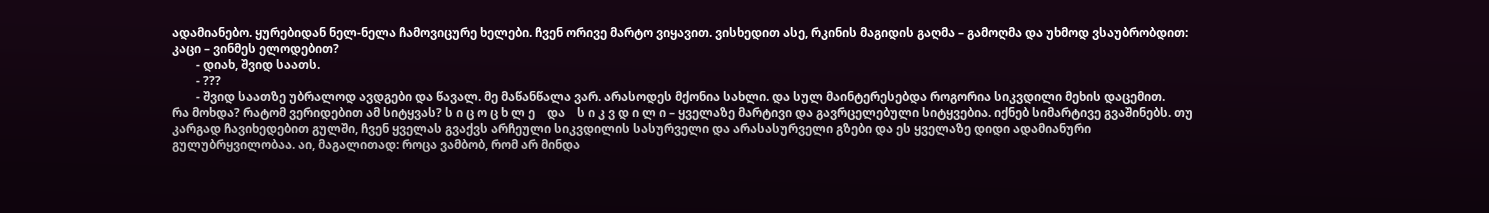ადამიანებო. ყურებიდან ნელ-ნელა ჩამოვიცურე ხელები. ჩვენ ორივე მარტო ვიყავით. ვისხედით ასე, რკინის მაგიდის გაღმა – გამოღმა და უხმოდ ვსაუბრობდით:
კაცი – ვინმეს ელოდებით?
        - დიახ, შვიდ საათს.
        - ???
        - შვიდ საათზე უბრალოდ ავდგები და წავალ. მე მაწანწალა ვარ. არასოდეს მქონია სახლი. და სულ მაინტერესებდა როგორია სიკვდილი მეხის დაცემით.
რა მოხდა? რატომ ვერიდებით ამ სიტყვას? ს ი ც ო ც ხ ლ ე    და    ს ი კ ვ დ ი ლ ი – ყველაზე მარტივი და გავრცელებული სიტყვებია. იქნებ სიმარტივე გვაშინებს. თუ კარგად ჩავიხედებით გულში, ჩვენ ყველას გვაქვს არჩეული სიკვდილის სასურველი და არასასურველი გზები და ეს ყველაზე დიდი ადამიანური გულუბრყვილობაა. აი, მაგალითად: როცა ვამბობ, რომ არ მინდა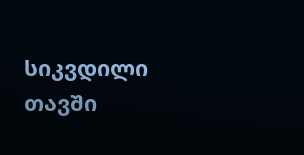სიკვდილი თავში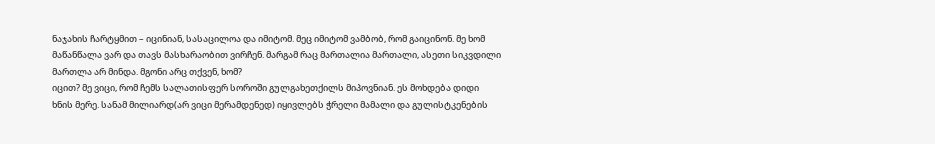ნაჯახის ჩარტყმით – იცინიან, სასაცილოა და იმიტომ. მეც იმიტომ ვამბობ, რომ გაიცინონ. მე ხომ მაწანწალა ვარ და თავს მასხარაობით ვირჩენ. მარგამ რაც მართალია მართალი, ასეთი სიკვდილი მართლა არ მინდა. მგონი არც თქვენ, ხომ?
იცით? მე ვიცი, რომ ჩემს სალათისფერ სოროში გულგახეთქილს მიპოვნიან. ეს მოხდება დიდი ხნის მერე. სანამ მილიარდ(არ ვიცი მერამდენედ) იყივლებს ჭრელი მამალი და გულისტკენების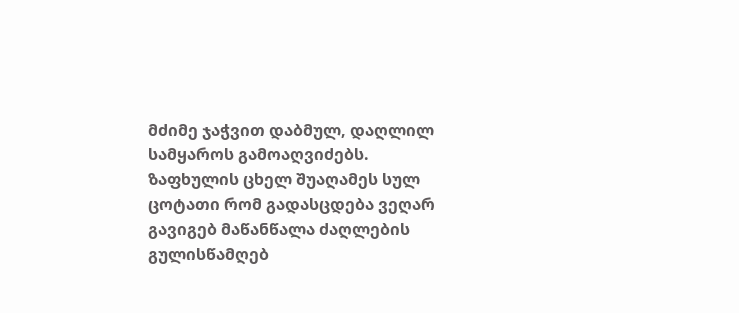მძიმე ჯაჭვით დაბმულ, დაღლილ სამყაროს გამოაღვიძებს. ზაფხულის ცხელ შუაღამეს სულ ცოტათი რომ გადასცდება ვეღარ გავიგებ მაწანწალა ძაღლების გულისწამღებ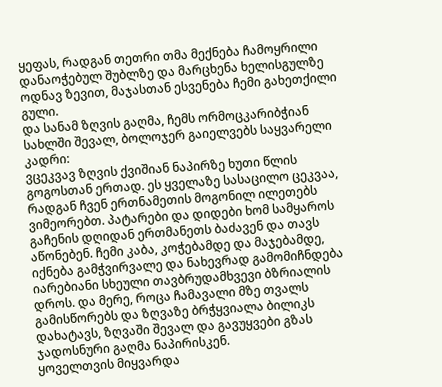ყეფას, რადგან თეთრი თმა მექნება ჩამოყრილი დანაოჭებულ შუბლზე და მარცხენა ხელისგულზე ოდნავ ზევით, მაჯასთან ესვენება ჩემი გახეთქილი გული.
და სანამ ზღვის გაღმა, ჩემს ორმოცკარიბჭიან სახლში შევალ, ბოლოჯერ გაიელვებს საყვარელი კადრი:
ვცეკვავ ზღვის ქვიშიან ნაპირზე ხუთი წლის გოგოსთან ერთად. ეს ყველაზე სასაცილო ცეკვაა, რადგან ჩვენ ერთნამეთის მოგონილ ილეთებს ვიმეორებთ. პატარები და დიდები ხომ სამყაროს გაჩენის დღიდან ერთმანეთს ბაძავენ და თავს აწონებენ. ჩემი კაბა, კოჭებამდე და მაჯებამდე, იქნება გამჭვირვალე და ნახევრად გამომიჩნდება იარებიანი სხეული თავბრუდამხვევი ბზრიალის დროს. და მერე, როცა ჩამავალი მზე თვალს გამისწორებს და ზღვაზე ბრჭყვიალა ბილიკს დახატავს, ზღვაში შევალ და გავუყვები გზას ჯადოსნური გაღმა ნაპირისკენ.
ყოველთვის მიყვარდა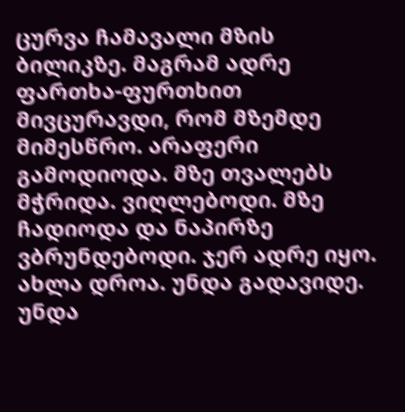ცურვა ჩამავალი მზის ბილიკზე. მაგრამ ადრე ფართხა-ფურთხით მივცურავდი, რომ მზემდე მიმესწრო. არაფერი გამოდიოდა. მზე თვალებს მჭრიდა. ვიღლებოდი. მზე ჩადიოდა და ნაპირზე ვბრუნდებოდი. ჯერ ადრე იყო.
ახლა დროა. უნდა გადავიდე. უნდა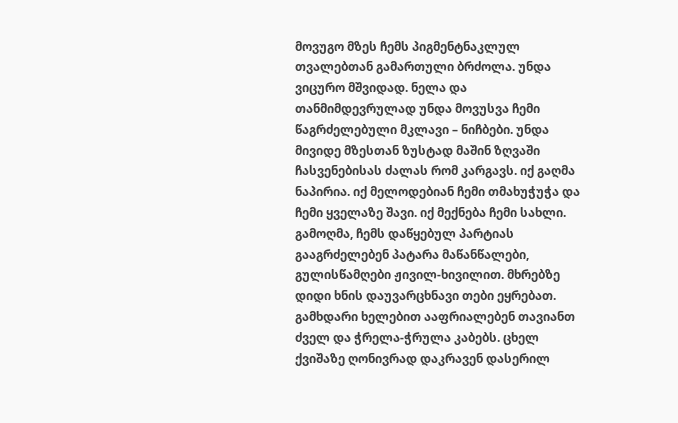მოვუგო მზეს ჩემს პიგმენტნაკლულ თვალებთან გამართული ბრძოლა. უნდა ვიცურო მშვიდად. ნელა და თანმიმდევრულად უნდა მოვუსვა ჩემი წაგრძელებული მკლავი – ნიჩბები. უნდა მივიდე მზესთან ზუსტად მაშინ ზღვაში ჩასვენებისას ძალას რომ კარგავს. იქ გაღმა ნაპირია. იქ მელოდებიან ჩემი თმახუჭუჭა და ჩემი ყველაზე შავი. იქ მექნება ჩემი სახლი. გამოღმა, ჩემს დაწყებულ პარტიას გააგრძელებენ პატარა მაწანწალები, გულისწამღები ჟივილ-ხივილით. მხრებზე დიდი ხნის დაუვარცხნავი თები ეყრებათ. გამხდარი ხელებით ააფრიალებენ თავიანთ ძველ და ჭრელა-ჭრულა კაბებს. ცხელ ქვიშაზე ღონივრად დაკრავენ დასერილ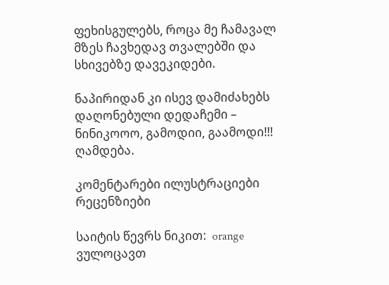ფეხისგულებს, როცა მე ჩამავალ მზეს ჩავხედავ თვალებში და სხივებზე დავეკიდები.

ნაპირიდან კი ისევ დამიძახებს დაღონებული დედაჩემი – ნინიკოოო, გამოდიი, გაამოდი!!! ღამდება.

კომენტარები ილუსტრაციები რეცენზიები

საიტის წევრს ნიკით:  orange ვულოცავთ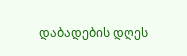დაბადების დღეს